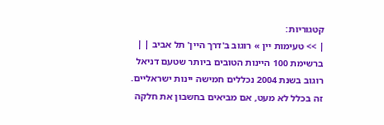קטגוריות:
| >> טעימות יין » רוגוב ב'דרך היין' תל אביב | |
ברשימת 100 היינות הטובים ביותר שטעם דניאל רוגוב בשנת 2004 נכללים חמישה יינות ישראליים. זה בכלל לא מעט, אם מביאים בחשבון את חלקה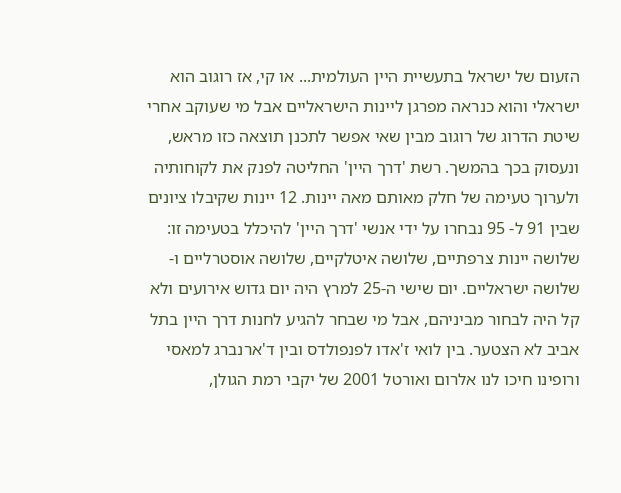הזעום של ישראל בתעשיית היין העולמית... או קי, אז רוגוב הוא ישראלי והוא כנראה מפרגן ליינות הישראליים אבל מי שעוקב אחרי שיטת הדרוג של רוגוב מבין שאי אפשר לתכנן תוצאה כזו מראש, ונעסוק בכך בהמשך. רשת 'דרך היין' החליטה לפנק את לקוחותיה ולערוך טעימה של חלק מאותם מאה יינות. 12 יינות שקיבלו ציונים שבין 91 ל- 95 נבחרו על ידי אנשי 'דרך היין' להיכלל בטעימה זו: שלושה יינות צרפתיים, שלושה איטלקיים, שלושה אוסטרליים ו- שלושה ישראליים. יום שישי ה-25 למרץ היה יום גדוש אירועים ולא קל היה לבחור מביניהם, אבל מי שבחר להגיע לחנות דרך היין בתל אביב לא הצטער. בין לואי ז'אדו לפנפולדס ובין ד'ארנברג למאסי ורופינו חיכו לנו אלרום ואורטל 2001 של יקבי רמת הגולן,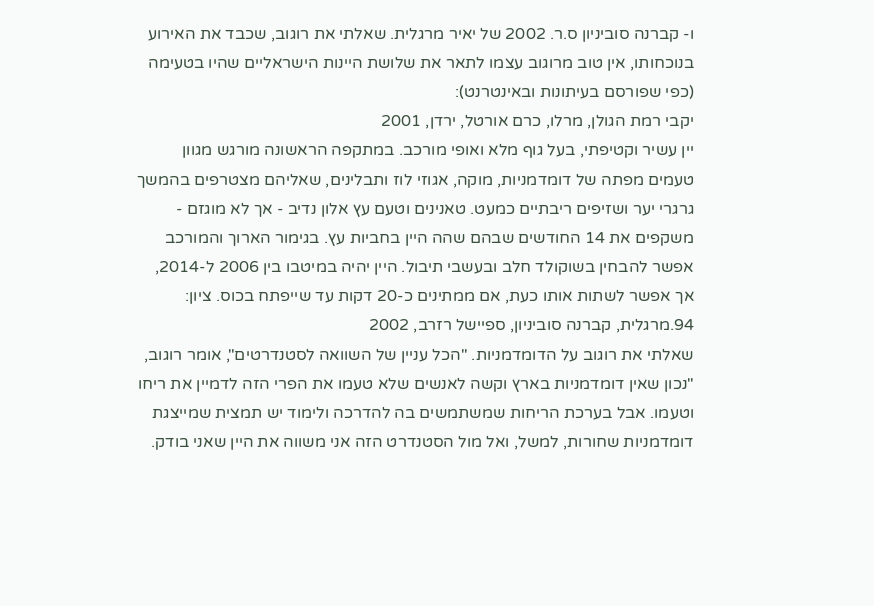ו- קברנה סוביניון ס.ר. 2002 של יאיר מרגלית. שאלתי את רוגוב, שכבד את האירוע בנוכחותו, אין טוב מרוגוב עצמו לתאר את שלושת היינות הישראליים שהיו בטעימה (כפי שפורסם בעיתונות ובאינטרנט):
יקבי רמת הגולן, מרלו, כרם אורטל, ירדן, 2001
יין עשיר וקטיפתי, בעל גוף מלא ואופי מורכב. במתקפה הראשונה מורגש מגוון טעמים מפתה של דומדמניות, מוקה, אגוזי לוז ותבלינים, שאליהם מצטרפים בהמשך גרגרי יער ושזיפים ריבתיים כמעט. טאנינים וטעם עץ אלון נדיב - אך לא מוגזם - משקפים את 14 החודשים שבהם שהה היין בחביות עץ. בגימור הארוך והמורכב אפשר להבחין בשוקולד חלב ובעשבי תיבול. היין יהיה במיטבו בין 2006 ל-2014, אך אפשר לשתות אותו כעת, אם ממתינים כ-20 דקות עד שייפתח בכוס. ציון: 94.מרגלית, קברנה סוביניון, ספיישל רזרב, 2002
שאלתי את רוגוב על הדומדמניות. "הכל עניין של השוואה לסטנדרטים", אומר רוגוב, "נכון שאין דומדמניות בארץ וקשה לאנשים שלא טעמו את הפרי הזה לדמיין את ריחו וטעמו. אבל בערכת הריחות שמשתמשים בה להדרכה ולימוד יש תמצית שמייצגת דומדמניות שחורות, למשל, ואל מול הסטנדרט הזה אני משווה את היין שאני בודק.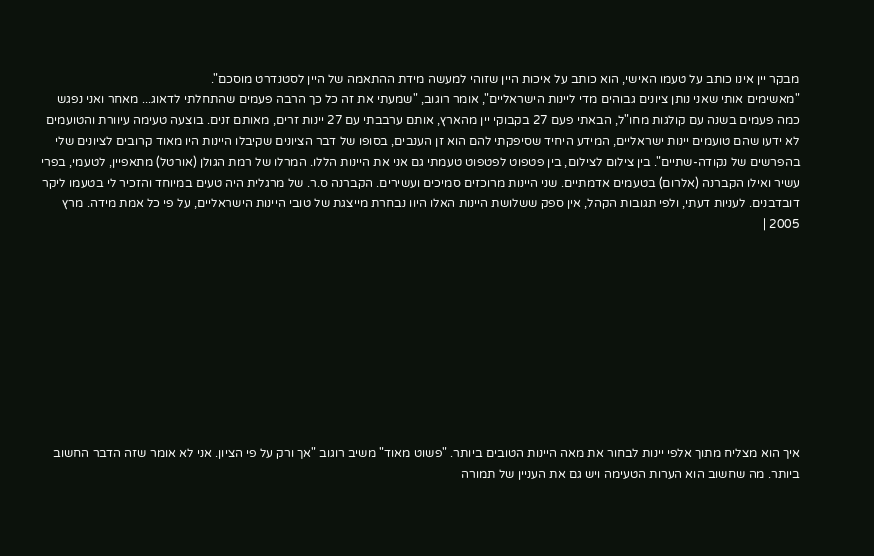מבקר יין אינו כותב על טעמו האישי, הוא כותב על איכות היין שזוהי למעשה מידת ההתאמה של היין לסטנדרט מוסכם".
"מאשימים אותי שאני נותן ציונים גבוהים מדי ליינות הישראליים", אומר רוגוב, "שמעתי את זה כל כך הרבה פעמים שהתחלתי לדאוג... מאחר ואני נפגש כמה פעמים בשנה עם קולגות מחו"ל, הבאתי פעם 27 בקבוקי יין מהארץ, אותם ערבבתי עם 27 יינות זרים, מאותם זנים. בוצעה טעימה עיוורת והטועמים לא ידעו שהם טועמים יינות ישראליים, המידע היחיד שסיפקתי להם הוא זן הענבים, בסופו של דבר הציונים שקיבלו היינות היו מאוד קרובים לציונים שלי בהפרשים של נקודה-שתיים". בין צילום לצילום, בין פטפוט לפטפוט טעמתי גם אני את היינות הללו. המרלו של רמת הגולן (אורטל) מתאפיין, לטעמי, בפרי עשיר ואילו הקברנה (אלרום) בטעמים אדמתיים. שני היינות מרוכזים סמיכים ועשירים. הקברנה ס.ר. של מרגלית היה טעים במיוחד והזכיר לי בטעמו ליקר דובדבנים. לעניות דעתי, ולפי תגובות הקהל, אין ספק ששלושת היינות האלו היוו נבחרת מייצגת של טובי היינות הישראליים, על פי כל אמת מידה. מרץ 2005 |










איך הוא מצליח מתוך אלפי יינות לבחור את מאה היינות הטובים ביותר. "פשוט מאוד" משיב רוגוב "אך ורק על פי הציון. אני לא אומר שזה הדבר החשוב ביותר. מה שחשוב הוא הערות הטעימה ויש גם את העניין של תמורה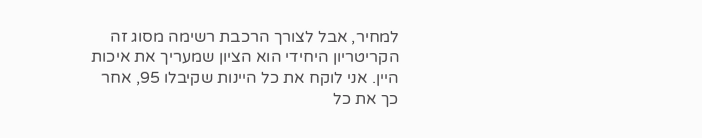למחיר, אבל לצורך הרכבת רשימה מסוג זה הקריטריון היחידי הוא הציון שמעריך את איכות היין. אני לוקח את כל היינות שקיבלו 95, אחר כך את כל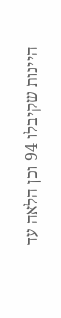היינות שקיבלו 94 וכן הלאה עד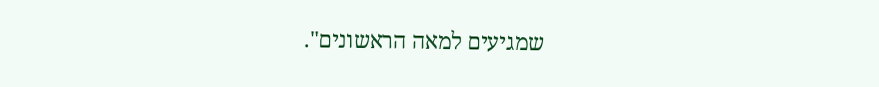שמגיעים למאה הראשונים".